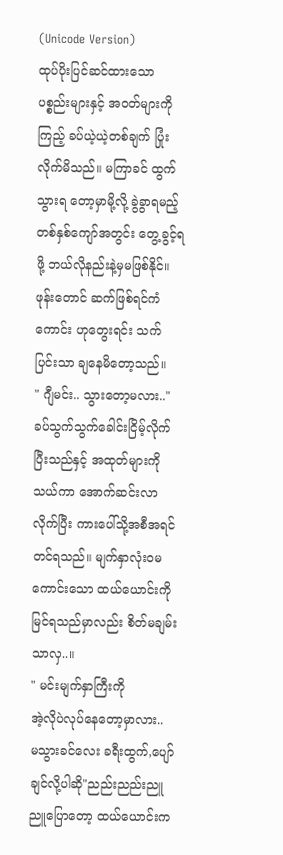(Unicode Version)
ထုပ်ပိုးပြင်ဆင်ထားသော ပစ္စည်းများနှင့် အဝတ်များကို ကြည့် ခပ်ယဲ့ယဲ့တစ်ချက် ပြုံးလိုက်မိသည်။ မကြာခင် ထွက်သွားရ တော့မှာမို့လို့ ခွဲခွာရမည့်တစ်နှစ်ကျော်အတွင်း တွေ့ခွင့်ရဖို့ ဘယ်လိုနည်းနဲ့မှမဖြစ်နိုင်။ ဖုန်းတောင် ဆက်ဖြစ်ရင်ကံကောင်း ဟုတွေးရင်း သက်ပြင်းသာ ချနေမိတော့သည်။
" ဂျီမင်း.. သွားတော့မလား.."
ခပ်သွက်သွက်ခေါင်းငြိမ့်လိုက်ပြီးသည်နှင့် အထုတ်များကိုသယ်ကာ အောက်ဆင်းလာလိုက်ပြီး ကားပေါ်သို့အစီအရင်တင်ရသည်။ မျက်နှာလုံးဝမကောင်းသော ထယ်ယောင်းကို မြင်ရသည်မှာလည်း စိတ်မချမ်းသာလှ..။
" မင်းမျက်နှာကြီးကို
အဲ့လိုပဲလုပ်နေတော့မှာလား..
မသွားခင်လေး ခရီးထွက်,ပျော်ချင်လို့ပါဆို"ညည်းညည်းညူညူပြောတော့ ထယ်ယောင်းက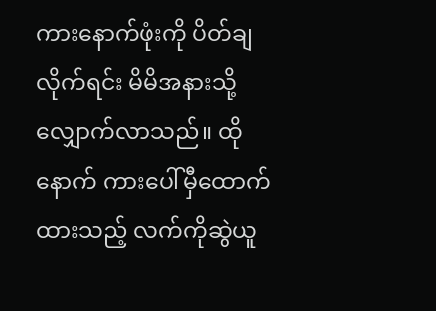ကားနောက်ဖုံးကို ပိတ်ချလိုက်ရင်း မိမိအနားသို့လျှောက်လာသည်။ ထိုနောက် ကားပေါ်မှီထောက်ထားသည့် လက်ကိုဆွဲယူ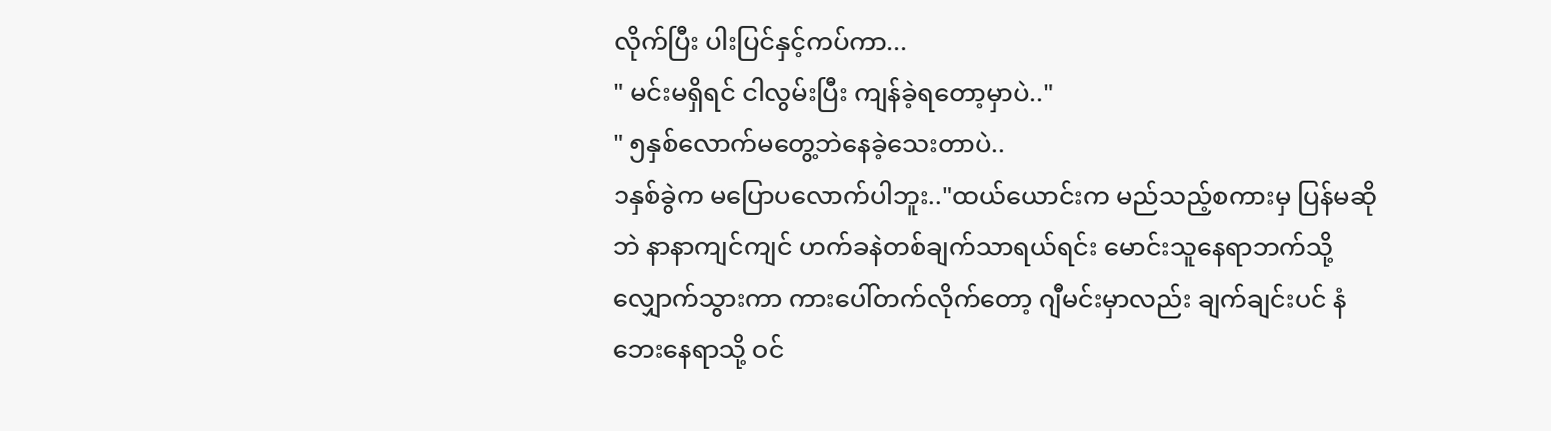လိုက်ပြီး ပါးပြင်နှင့်ကပ်ကာ...
" မင်းမရှိရင် ငါလွမ်းပြီး ကျန်ခဲ့ရတော့မှာပဲ.."
" ၅နှစ်လောက်မတွေ့ဘဲနေခဲ့သေးတာပဲ..
၁နှစ်ခွဲက မပြောပလောက်ပါဘူး.."ထယ်ယောင်းက မည်သည့်စကားမှ ပြန်မဆိုဘဲ နာနာကျင်ကျင် ဟက်ခနဲတစ်ချက်သာရယ်ရင်း မောင်းသူနေရာဘက်သို့ လျှောက်သွားကာ ကားပေါ်တက်လိုက်တော့ ဂျီမင်းမှာလည်း ချက်ချင်းပင် နံဘေးနေရာသို့ ဝင်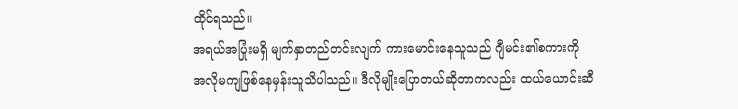ထိုင်ရသည်။
အရယ်အပြုံးမရှိ မျက်နှာတည်တင်းလျက် ကားမောင်းနေသူသည် ဂျီမင်း၏စကားကို အလိုမကျဖြစ်နေမှန်းသူသိပါသည်။ ဒီလိုမျိုးပြောတယ်ဆိုတာကလည်း ထယ်ယောင်းဆီ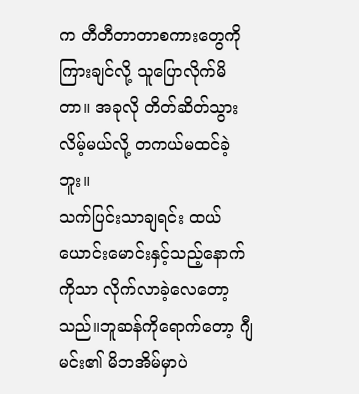က တီတီတာတာစကားတွေကို ကြားချင်လို့ သူပြောလိုက်မိတာ။ အခုလို တိတ်ဆိတ်သွားလိမ့်မယ်လို့ တကယ်မထင်ခဲ့ဘူး။
သက်ပြင်းသာချရင်း ထယ်ယောင်းမောင်းနှင့်သည့်နောက်ကိုသာ လိုက်လာခဲ့လေတော့သည်။ဘူဆန်ကိုရောက်တော့ ဂျီမင်း၏ မိဘအိမ်မှာပဲ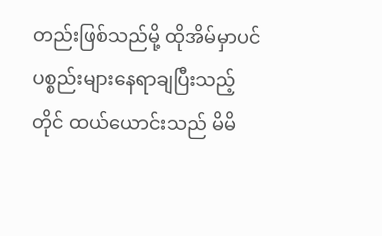တည်းဖြစ်သည်မို့ ထိုအိမ်မှာပင် ပစ္စည်းများနေရာချပြီးသည့်တိုင် ထယ်ယောင်းသည် မိမိ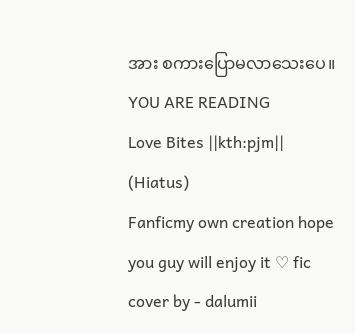အား စကားပြောမလာသေးပေ။
YOU ARE READING
Love Bites ||kth:pjm|| (Hiatus)
Fanficmy own creation hope you guy will enjoy it ♡ fic cover by - dalumii